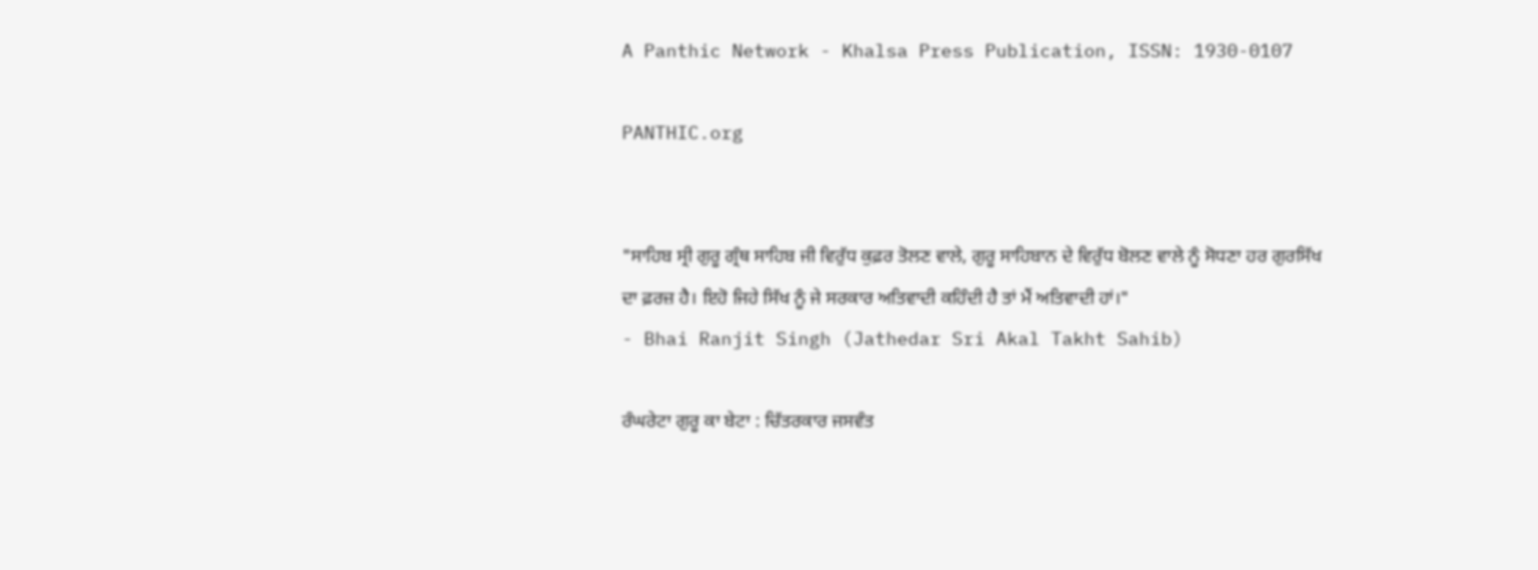A Panthic Network - Khalsa Press Publication, ISSN: 1930-0107

PANTHIC.org


"ਸਾਹਿਬ ਸ੍ਰੀ ਗੁਰੂ ਗ੍ਰੰਥ ਸਾਹਿਬ ਜੀ ਵਿਰੁੱਧ ਕੁਫ਼ਰ ਤੋਲਣ ਵਾਲੇ, ਗੁਰੂ ਸਾਹਿਬਾਨ ਦੇ ਵਿਰੁੱਧ ਬੋਲਣ ਵਾਲੇ ਨੂੰ ਸੋਧਣਾ ਹਰ ਗੁਰਸਿੱਖ ਦਾ ਫ਼ਰਜ਼ ਹੈ। ਇਹੋ ਜਿਹੇ ਸਿੱਖ ਨੂੰ ਜੇ ਸਰਕਾਰ ਅਤਿਵਾਦੀ ਕਹਿੰਦੀ ਹੈ ਤਾਂ ਮੈਂ ਅਤਿਵਾਦੀ ਹਾਂ।"
- Bhai Ranjit Singh (Jathedar Sri Akal Takht Sahib)

ਰੰਘਰੇਟਾ ਗੁਰੂ ਕਾ ਬੇਟਾ : ਚਿੱਤਰਕਾਰ ਜਸਵੰਤ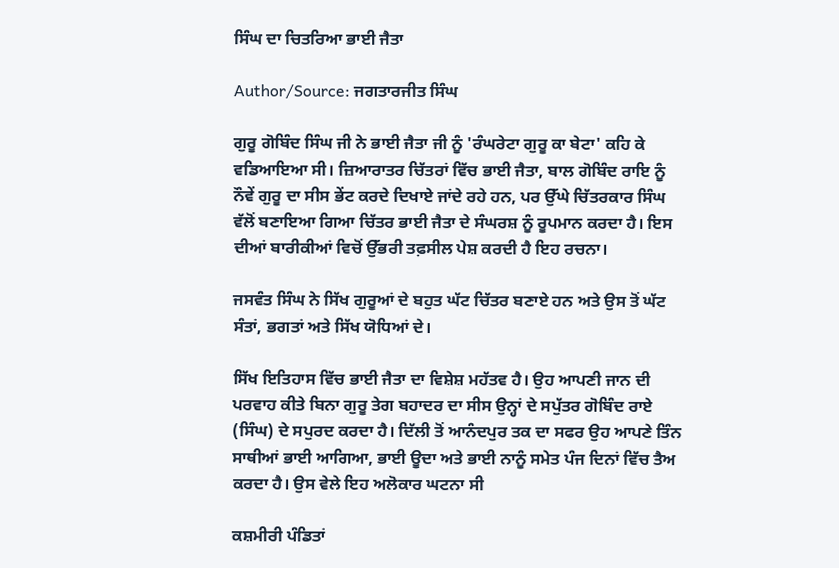ਸਿੰਘ ਦਾ ਚਿਤਰਿਆ ਭਾਈ ਜੈਤਾ

Author/Source: ਜਗਤਾਰਜੀਤ ਸਿੰਘ

ਗੁਰੂ ਗੋਬਿੰਦ ਸਿੰਘ ਜੀ ਨੇ ਭਾਈ ਜੈਤਾ ਜੀ ਨੂੰ 'ਰੰਘਰੇਟਾ ਗੁਰੂ ਕਾ ਬੇਟਾ' ਕਹਿ ਕੇ ਵਡਿਆਇਆ ਸੀ। ਜ਼ਿਆਰਾਤਰ ਚਿੱਤਰਾਂ ਵਿੱਚ ਭਾਈ ਜੈਤਾ, ਬਾਲ ਗੋਬਿੰਦ ਰਾਇ ਨੂੰ ਨੌਵੇਂ ਗੁਰੂ ਦਾ ਸੀਸ ਭੇਂਟ ਕਰਦੇ ਦਿਖਾਏ ਜਾਂਦੇ ਰਹੇ ਹਨ, ਪਰ ਉੱਘੇ ਚਿੱਤਰਕਾਰ ਸਿੰਘ ਵੱਲੋਂ ਬਣਾਇਆ ਗਿਆ ਚਿੱਤਰ ਭਾਈ ਜੈਤਾ ਦੇ ਸੰਘਰਸ਼ ਨੂੰ ਰੂਪਮਾਨ ਕਰਦਾ ਹੈ। ਇਸ ਦੀਆਂ ਬਾਰੀਕੀਆਂ ਵਿਚੋਂ ਉੱਭਰੀ ਤਫ਼ਸੀਲ ਪੇਸ਼ ਕਰਦੀ ਹੈ ਇਹ ਰਚਨਾ।

ਜਸਵੰਤ ਸਿੰਘ ਨੇ ਸਿੱਖ ਗੁਰੂਆਂ ਦੇ ਬਹੁਤ ਘੱਟ ਚਿੱਤਰ ਬਣਾਏ ਹਨ ਅਤੇ ਉਸ ਤੋਂ ਘੱਟ ਸੰਤਾਂ, ਭਗਤਾਂ ਅਤੇ ਸਿੱਖ ਯੋਧਿਆਂ ਦੇ।

ਸਿੱਖ ਇਤਿਹਾਸ ਵਿੱਚ ਭਾਈ ਜੈਤਾ ਦਾ ਵਿਸ਼ੇਸ਼ ਮਹੱਤਵ ਹੈ। ਉਹ ਆਪਣੀ ਜਾਨ ਦੀ ਪਰਵਾਹ ਕੀਤੇ ਬਿਨਾ ਗੁਰੂ ਤੇਗ ਬਹਾਦਰ ਦਾ ਸੀਸ ਉਨ੍ਹਾਂ ਦੇ ਸਪੁੱਤਰ ਗੋਬਿੰਦ ਰਾਏ (ਸਿੰਘ) ਦੇ ਸਪੁਰਦ ਕਰਦਾ ਹੈ। ਦਿੱਲੀ ਤੋਂ ਆਨੰਦਪੁਰ ਤਕ ਦਾ ਸਫਰ ਉਹ ਆਪਣੇ ਤਿੰਨ ਸਾਥੀਆਂ ਭਾਈ ਆਗਿਆ, ਭਾਈ ਊਦਾ ਅਤੇ ਭਾਈ ਨਾਨੂੰ ਸਮੇਤ ਪੰਜ ਦਿਨਾਂ ਵਿੱਚ ਤੈਅ ਕਰਦਾ ਹੈ। ਉਸ ਵੇਲੇ ਇਹ ਅਲੋਕਾਰ ਘਟਨਾ ਸੀ

ਕਸ਼ਮੀਰੀ ਪੰਡਿਤਾਂ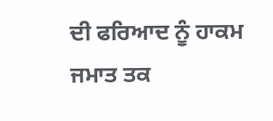ਦੀ ਫਰਿਆਦ ਨੂੰ ਹਾਕਮ ਜਮਾਤ ਤਕ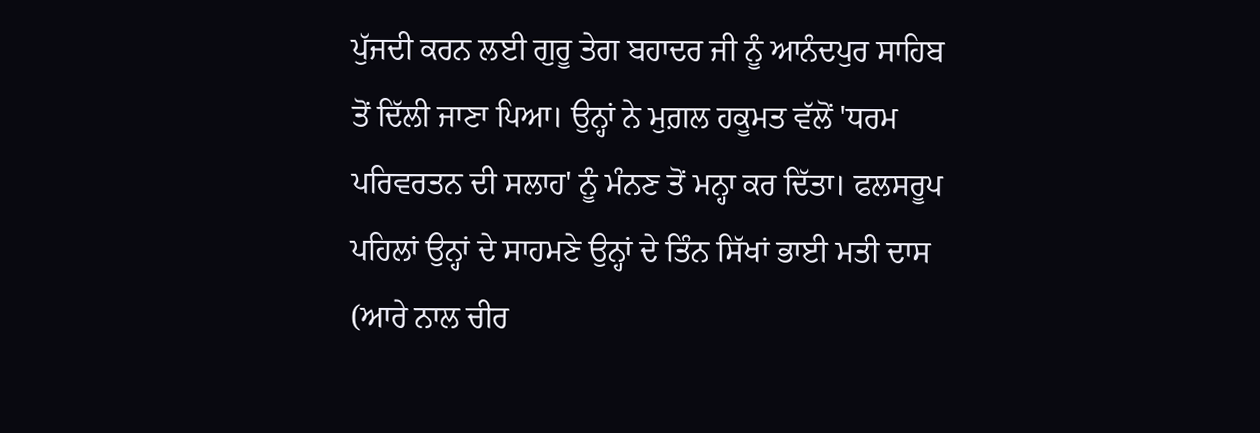ਪੁੱਜਦੀ ਕਰਨ ਲਈ ਗੁਰੂ ਤੇਗ ਬਹਾਦਰ ਜੀ ਨੂੰ ਆਨੰਦਪੁਰ ਸਾਹਿਬ ਤੋਂ ਦਿੱਲੀ ਜਾਣਾ ਪਿਆ। ਉਨ੍ਹਾਂ ਨੇ ਮੁਗ਼ਲ ਹਕੂਮਤ ਵੱਲੋਂ 'ਧਰਮ ਪਰਿਵਰਤਨ ਦੀ ਸਲਾਹ' ਨੂੰ ਮੰਨਣ ਤੋਂ ਮਨ੍ਹਾ ਕਰ ਦਿੱਤਾ। ਫਲਸਰੂਪ ਪਹਿਲਾਂ ਉਨ੍ਹਾਂ ਦੇ ਸਾਹਮਣੇ ਉਨ੍ਹਾਂ ਦੇ ਤਿੰਨ ਸਿੱਖਾਂ ਭਾਈ ਮਤੀ ਦਾਸ (ਆਰੇ ਨਾਲ ਚੀਰ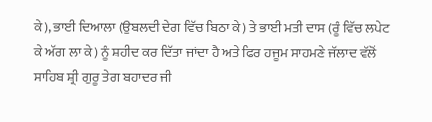ਕੇ), ਭਾਈ ਦਿਆਲਾ (ਉਬਲਦੀ ਦੇਗ ਵਿੱਚ ਬਿਠਾ ਕੇ) ਤੇ ਭਾਈ ਮਤੀ ਦਾਸ (ਰੂੰ ਵਿੱਚ ਲਪੇਟ ਕੇ ਅੱਗ ਲਾ ਕੇ) ਨੂੰ ਸ਼ਹੀਦ ਕਰ ਦਿੱਤਾ ਜਾਂਦਾ ਹੈ ਅਤੇ ਫਿਰ ਹਜੂਮ ਸਾਹਮਣੇ ਜੱਲਾਦ ਵੱਲੋਂ ਸਾਹਿਬ ਸ਼੍ਰੀ ਗੁਰੂ ਤੇਗ ਬਹਾਦਰ ਜੀ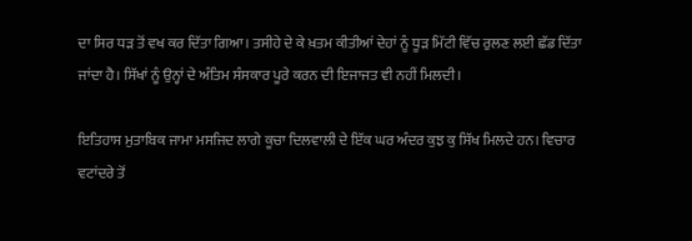ਦਾ ਸਿਰ ਧੜ ਤੋਂ ਵਖ ਕਰ ਦਿੱਤਾ ਗਿਆ। ਤਸੀਹੇ ਦੇ ਕੇ ਖ਼ਤਮ ਕੀਤੀਆਂ ਦੇਹਾਂ ਨੂੰ ਧੂੜ ਮਿੱਟੀ ਵਿੱਚ ਰੁਲਣ ਲਈ ਛੱਡ ਦਿੱਤਾ ਜਾਂਦਾ ਹੈ। ਸਿੱਖਾਂ ਨੂੰ ਉਨ੍ਹਾਂ ਦੇ ਅੰਤਿਮ ਸੰਸਕਾਰ ਪੂਰੇ ਕਰਨ ਦੀ ਇਜਾਜਤ ਵੀ ਨਹੀਂ ਮਿਲਦੀ।

ਇਤਿਹਾਸ ਮੁਤਾਬਿਕ ਜਾਮਾ ਮਸਜਿਦ ਲਾਗੇ ਕੂਚਾ ਦਿਲਵਾਲੀ ਦੇ ਇੱਕ ਘਰ ਅੰਦਰ ਕੁਝ ਕੁ ਸਿੱਖ ਮਿਲਦੇ ਹਨ। ਵਿਚਾਰ ਵਟਾਂਦਰੇ ਤੋਂ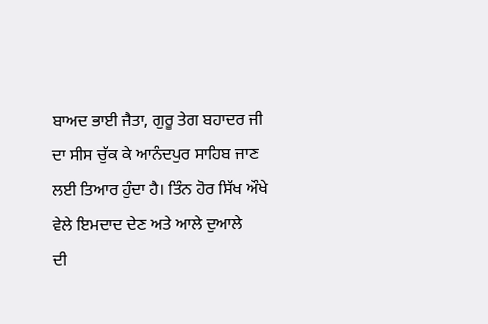ਬਾਅਦ ਭਾਈ ਜੈਤਾ, ਗੁਰੂ ਤੇਗ ਬਹਾਦਰ ਜੀ ਦਾ ਸੀਸ ਚੁੱਕ ਕੇ ਆਨੰਦਪੁਰ ਸਾਹਿਬ ਜਾਣ ਲਈ ਤਿਆਰ ਹੁੰਦਾ ਹੈ। ਤਿੰਨ ਹੋਰ ਸਿੱਖ ਔਖੇ ਵੇਲੇ ਇਮਦਾਦ ਦੇਣ ਅਤੇ ਆਲੇ ਦੁਆਲੇ
ਦੀ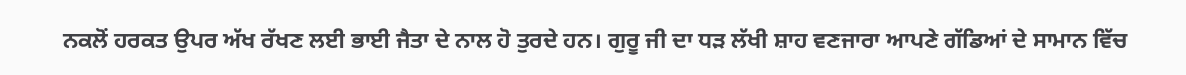ਨਕਲੋਂ ਹਰਕਤ ਉਪਰ ਅੱਖ ਰੱਖਣ ਲਈ ਭਾਈ ਜੈਤਾ ਦੇ ਨਾਲ ਹੋ ਤੁਰਦੇ ਹਨ। ਗੁਰੂ ਜੀ ਦਾ ਧੜ ਲੱਖੀ ਸ਼ਾਹ ਵਣਜਾਰਾ ਆਪਣੇ ਗੱਡਿਆਂ ਦੇ ਸਾਮਾਨ ਵਿੱਚ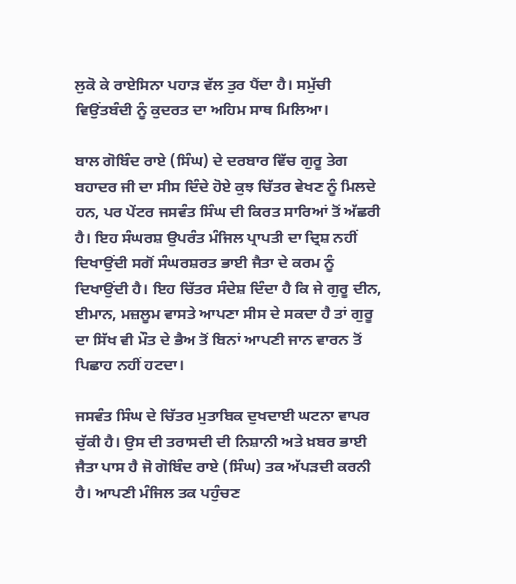ਲੁਕੋ ਕੇ ਰਾਏਸਿਨਾ ਪਹਾੜ ਵੱਲ ਤੁਰ ਪੈਂਦਾ ਹੈ। ਸਮੁੱਚੀ ਵਿਉਂਤਬੰਦੀ ਨੂੰ ਕੁਦਰਤ ਦਾ ਅਹਿਮ ਸਾਥ ਮਿਲਿਆ।

ਬਾਲ ਗੋਬਿੰਦ ਰਾਏ (ਸਿੰਘ) ਦੇ ਦਰਬਾਰ ਵਿੱਚ ਗੁਰੂ ਤੇਗ ਬਹਾਦਰ ਜੀ ਦਾ ਸੀਸ ਦਿੰਦੇ ਹੋਏ ਕੁਝ ਚਿੱਤਰ ਵੇਖਣ ਨੂੰ ਮਿਲਦੇ ਹਨ, ਪਰ ਪੇਂਟਰ ਜਸਵੰਤ ਸਿੰਘ ਦੀ ਕਿਰਤ ਸਾਰਿਆਂ ਤੋਂ ਅੱਛਰੀ ਹੈ। ਇਹ ਸੰਘਰਸ਼ ਉਪਰੰਤ ਮੰਜਿਲ ਪ੍ਰਾਪਤੀ ਦਾ ਦ੍ਰਿਸ਼ ਨਹੀਂ ਦਿਖਾਉਂਦੀ ਸਗੋਂ ਸੰਘਰਸ਼ਰਤ ਭਾਈ ਜੈਤਾ ਦੇ ਕਰਮ ਨੂੰ ਦਿਖਾਉਂਦੀ ਹੈ। ਇਹ ਚਿੱਤਰ ਸੰਦੇਸ਼ ਦਿੰਦਾ ਹੈ ਕਿ ਜੇ ਗੁਰੂ ਦੀਨ, ਈਮਾਨ, ਮਜ਼ਲੂਮ ਵਾਸਤੇ ਆਪਣਾ ਸੀਸ ਦੇ ਸਕਦਾ ਹੈ ਤਾਂ ਗੁਰੂ ਦਾ ਸਿੱਖ ਵੀ ਮੌਤ ਦੇ ਭੈਅ ਤੋਂ ਬਿਨਾਂ ਆਪਣੀ ਜਾਨ ਵਾਰਨ ਤੋਂ ਪਿਛਾਹ ਨਹੀਂ ਹਟਦਾ।

ਜਸਵੰਤ ਸਿੰਘ ਦੇ ਚਿੱਤਰ ਮੁਤਾਬਿਕ ਦੁਖਦਾਈ ਘਟਨਾ ਵਾਪਰ ਚੁੱਕੀ ਹੈ। ਉਸ ਦੀ ਤਰਾਸਦੀ ਦੀ ਨਿਸ਼ਾਨੀ ਅਤੇ ਖ਼ਬਰ ਭਾਈ ਜੈਤਾ ਪਾਸ ਹੈ ਜੋ ਗੋਬਿੰਦ ਰਾਏ (ਸਿੰਘ) ਤਕ ਅੱਪੜਦੀ ਕਰਨੀ ਹੈ। ਆਪਣੀ ਮੰਜਿਲ ਤਕ ਪਹੁੰਚਣ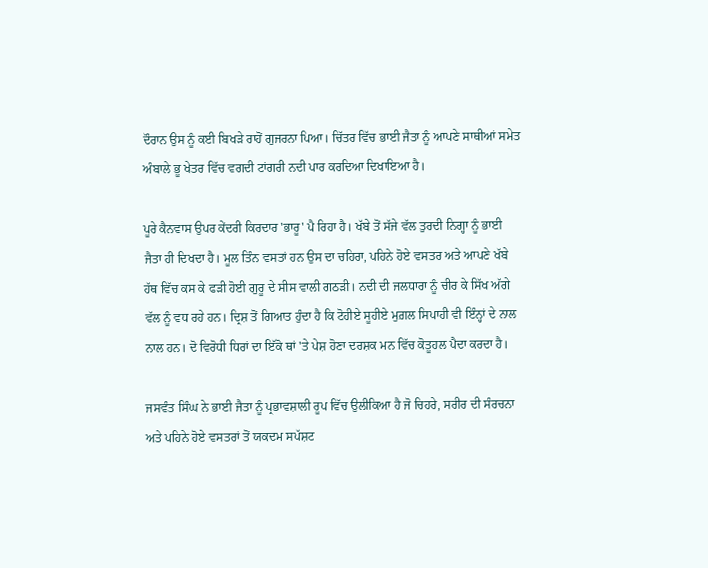ਦੌਰਾਨ ਉਸ ਨੂੰ ਕਈ ਬਿਖੜੇ ਰਾਹੋਂ ਗੁਜਰਨਾ ਪਿਆ। ਚਿੱਤਰ ਵਿੱਚ ਭਾਈ ਜੈਤਾ ਨੂੰ ਆਪਣੇ ਸਾਥੀਆਂ ਸਮੇਤ ਅੰਬਾਲੇ ਭੂ ਖੇਤਰ ਵਿੱਚ ਵਗਦੀ ਟਾਂਗਰੀ ਨਦੀ ਪਾਰ ਕਰਦਿਆ ਦਿਖਾਇਆ ਹੈ।

ਪੂਰੇ ਕੈਨਵਾਸ ਉਪਰ ਕੇਂਦਰੀ ਕਿਰਦਾਰ 'ਭਾਰੂ' ਪੈ ਰਿਹਾ ਹੈ। ਖੱਬੇ ਤੋਂ ਸੱਜੇ ਵੱਲ ਤੁਰਦੀ ਨਿਗ੍ਹਾ ਨੂੰ ਭਾਈ ਜੈਤਾ ਹੀ ਦਿਖਦਾ ਹੈ। ਮੂਲ ਤਿੰਨ ਵਸਤਾਂ ਹਨ ਉਸ ਦਾ ਚਹਿਰਾ, ਪਹਿਨੇ ਹੋਏ ਵਸਤਰ ਅਤੇ ਆਪਣੇ ਖੱਬੇ ਹੱਥ ਵਿੱਚ ਕਸ ਕੇ ਫੜੀ ਹੋਈ ਗੁਰੂ ਦੇ ਸੀਸ ਵਾਲੀ ਗਠੜੀ। ਨਦੀ ਦੀ ਜਲਧਾਰਾ ਨੂੰ ਚੀਰ ਕੇ ਸਿੱਖ ਅੱਗੇ ਵੱਲ ਨੂੰ ਵਧ ਰਹੇ ਹਨ। ਦ੍ਰਿਸ਼ ਤੋਂ ਗਿਆਤ ਹੁੰਦਾ ਹੈ ਕਿ ਟੋਹੀਏ ਸੂਹੀਏ ਮੁਗ਼ਲ ਸਿਪਾਹੀ ਵੀ ਇੰਨ੍ਹਾਂ ਦੇ ਨਾਲ ਨਾਲ ਹਨ। ਦੋ ਵਿਰੋਧੀ ਧਿਰਾਂ ਦਾ ਇੱਕੋ ਥਾਂ 'ਤੇ ਪੇਸ਼ ਹੋਣਾ ਦਰਸ਼ਕ ਮਨ ਵਿੱਚ ਕੋਤੂਹਲ ਪੈਦਾ ਕਰਦਾ ਹੈ।

ਜਸਵੰਤ ਸਿੰਘ ਨੇ ਭਾਈ ਜੈਤਾ ਨੂੰ ਪ੍ਰਭਾਵਸ਼ਾਲੀ ਰੂਪ ਵਿੱਚ ਉਲੀਕਿਆ ਹੈ ਜੋ ਚਿਹਰੇ, ਸਰੀਰ ਦੀ ਸੰਰਚਨਾ ਅਤੇ ਪਹਿਨੇ ਹੋਏ ਵਸਤਰਾਂ ਤੋਂ ਯਕਦਮ ਸਪੱਸ਼ਟ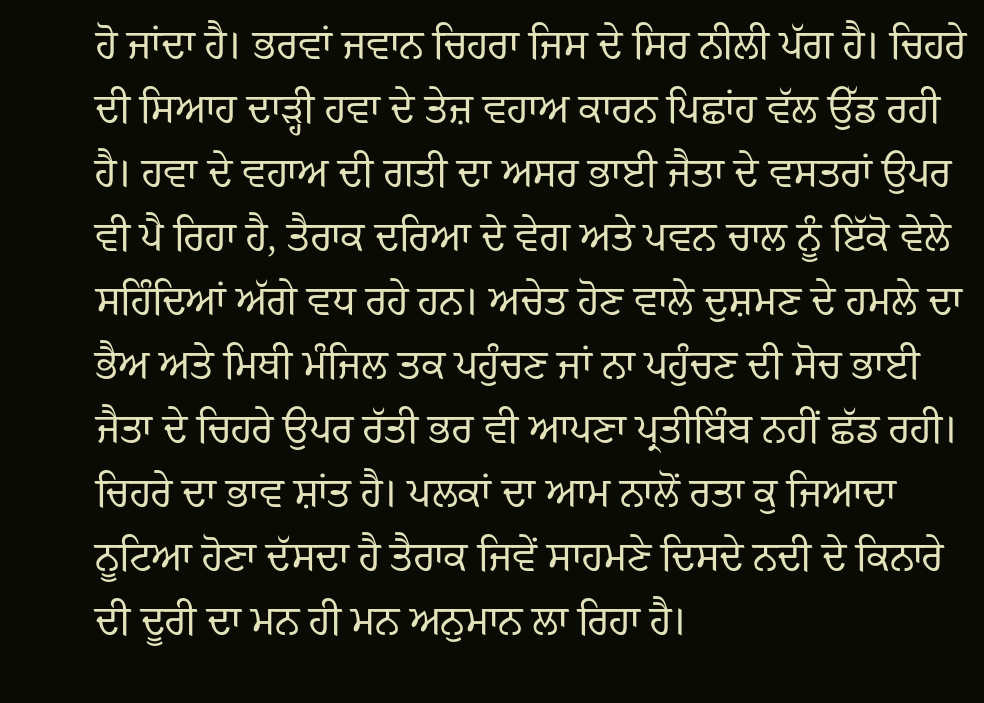ਹੋ ਜਾਂਦਾ ਹੈ। ਭਰਵਾਂ ਜਵਾਨ ਚਿਹਰਾ ਜਿਸ ਦੇ ਸਿਰ ਨੀਲੀ ਪੱਗ ਹੈ। ਚਿਹਰੇ ਦੀ ਸਿਆਹ ਦਾੜ੍ਹੀ ਹਵਾ ਦੇ ਤੇਜ਼ ਵਹਾਅ ਕਾਰਨ ਪਿਛਾਂਹ ਵੱਲ ਉੱਡ ਰਹੀ ਹੈ। ਹਵਾ ਦੇ ਵਹਾਅ ਦੀ ਗਤੀ ਦਾ ਅਸਰ ਭਾਈ ਜੈਤਾ ਦੇ ਵਸਤਰਾਂ ਉਪਰ ਵੀ ਪੈ ਰਿਹਾ ਹੈ, ਤੈਰਾਕ ਦਰਿਆ ਦੇ ਵੇਗ ਅਤੇ ਪਵਨ ਚਾਲ ਨੂੰ ਇੱਕੋ ਵੇਲੇ ਸਹਿੰਦਿਆਂ ਅੱਗੇ ਵਧ ਰਹੇ ਹਨ। ਅਚੇਤ ਹੋਣ ਵਾਲੇ ਦੁਸ਼ਮਣ ਦੇ ਹਮਲੇ ਦਾ ਭੈਅ ਅਤੇ ਮਿਥੀ ਮੰਜਿਲ ਤਕ ਪਹੁੰਚਣ ਜਾਂ ਨਾ ਪਹੁੰਚਣ ਦੀ ਸੋਚ ਭਾਈ ਜੈਤਾ ਦੇ ਚਿਹਰੇ ਉਪਰ ਰੱਤੀ ਭਰ ਵੀ ਆਪਣਾ ਪ੍ਰਤੀਬਿੰਬ ਨਹੀਂ ਛੱਡ ਰਹੀ। ਚਿਹਰੇ ਦਾ ਭਾਵ ਸ਼ਾਂਤ ਹੈ। ਪਲਕਾਂ ਦਾ ਆਮ ਨਾਲੋਂ ਰਤਾ ਕੁ ਜਿਆਦਾ ਨੂਟਿਆ ਹੋਣਾ ਦੱਸਦਾ ਹੈ ਤੈਰਾਕ ਜਿਵੇਂ ਸਾਹਮਣੇ ਦਿਸਦੇ ਨਦੀ ਦੇ ਕਿਨਾਰੇ ਦੀ ਦੂਰੀ ਦਾ ਮਨ ਹੀ ਮਨ ਅਨੁਮਾਨ ਲਾ ਰਿਹਾ ਹੈ।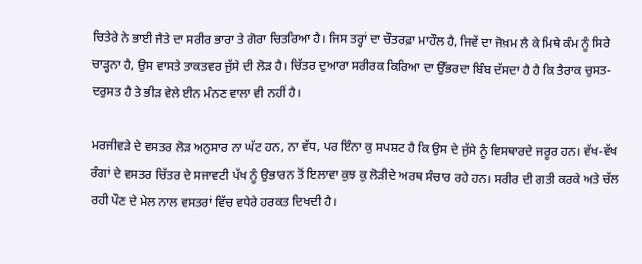ਚਿਤੇਰੇ ਨੇ ਭਾਈ ਜੈਤੇ ਦਾ ਸਰੀਰ ਭਾਰਾ ਤੇ ਗੋਰਾ ਚਿਤਰਿਆ ਹੈ। ਜਿਸ ਤਰ੍ਹਾਂ ਦਾ ਚੌਤਰਫ਼ਾ ਮਾਹੌਲ ਹੈ, ਜਿਵੇਂ ਦਾ ਜੋਖ਼ਮ ਲੈ ਕੇ ਮਿਥੇ ਕੰਮ ਨੂੰ ਸਿਰੇ ਚਾੜ੍ਹਨਾ ਹੈ, ਉਸ ਵਾਸਤੇ ਤਾਕਤਵਰ ਜੁੱਸੇ ਦੀ ਲੋੜ ਹੈ। ਚਿੱਤਰ ਦੁਆਰਾ ਸਰੀਰਕ ਕਿਰਿਆ ਦਾ ਉੱਭਰਦਾ ਬਿੰਬ ਦੱਸਦਾ ਹੈ ਹੈ ਕਿ ਤੈਰਾਕ ਚੁਸਤ-ਦਰੁਸਤ ਹੈ ਤੇ ਭੀੜ ਵੇਲੇ ਈਨ ਮੰਨਣ ਵਾਲਾ ਵੀ ਨਹੀਂ ਹੈ।

ਮਰਜੀਵੜੇ ਦੇ ਵਸਤਰ ਲੋੜ ਅਨੁਸਾਰ ਨਾ ਘੱਟ ਹਨ, ਨਾ ਵੱਧ, ਪਰ ਇੰਨਾ ਕੁ ਸਪਸ਼ਟ ਹੈ ਕਿ ਉਸ ਦੇ ਜੁੱਸੇ ਨੂੰ ਵਿਸਥਾਰਦੇ ਜਰੂਰ ਹਨ। ਵੱਖ-ਵੱਖ ਰੰਗਾਂ ਦੇ ਵਸਤਰ ਚਿੱਤਰ ਦੇ ਸਜਾਵਟੀ ਪੱਖ ਨੂੰ ਉਭਾਰਨ ਤੋਂ ਇਲਾਵਾ ਕੁਝ ਕੁ ਲੋੜੀਦੇ ਅਰਥ ਸੰਚਾਰ ਰਹੇ ਹਨ। ਸਰੀਰ ਦੀ ਗਤੀ ਕਰਕੇ ਅਤੇ ਚੱਲ ਰਹੀ ਪੌਣ ਦੇ ਮੇਲ ਨਾਲ ਵਸਤਰਾਂ ਵਿੱਚ ਵਧੇਰੇ ਹਰਕਤ ਦਿਖਦੀ ਹੈ।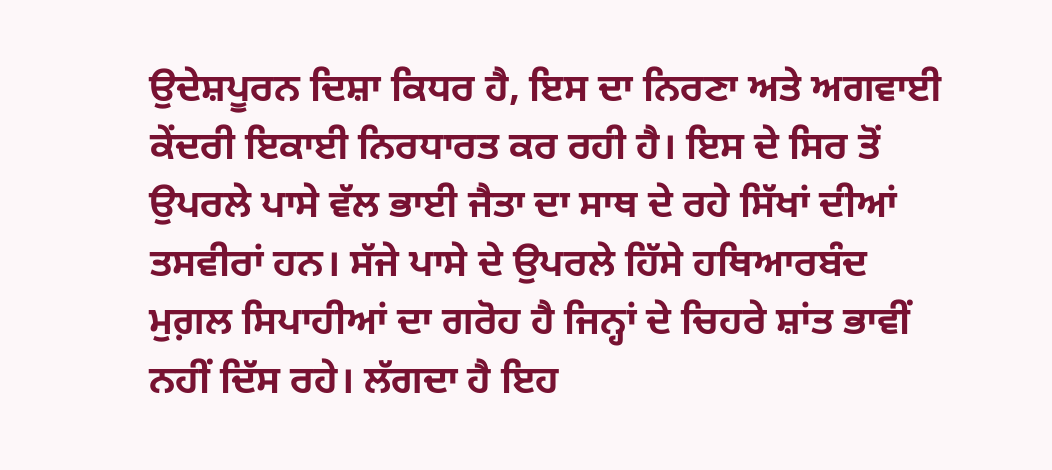ਉਦੇਸ਼ਪੂਰਨ ਦਿਸ਼ਾ ਕਿਧਰ ਹੈ, ਇਸ ਦਾ ਨਿਰਣਾ ਅਤੇ ਅਗਵਾਈ ਕੇਂਦਰੀ ਇਕਾਈ ਨਿਰਧਾਰਤ ਕਰ ਰਹੀ ਹੈ। ਇਸ ਦੇ ਸਿਰ ਤੋਂ ਉਪਰਲੇ ਪਾਸੇ ਵੱਲ ਭਾਈ ਜੈਤਾ ਦਾ ਸਾਥ ਦੇ ਰਹੇ ਸਿੱਖਾਂ ਦੀਆਂ ਤਸਵੀਰਾਂ ਹਨ। ਸੱਜੇ ਪਾਸੇ ਦੇ ਉਪਰਲੇ ਹਿੱਸੇ ਹਥਿਆਰਬੰਦ ਮੁਗ਼ਲ ਸਿਪਾਹੀਆਂ ਦਾ ਗਰੋਹ ਹੈ ਜਿਨ੍ਹਾਂ ਦੇ ਚਿਹਰੇ ਸ਼ਾਂਤ ਭਾਵੀਂ ਨਹੀਂ ਦਿੱਸ ਰਹੇ। ਲੱਗਦਾ ਹੈ ਇਹ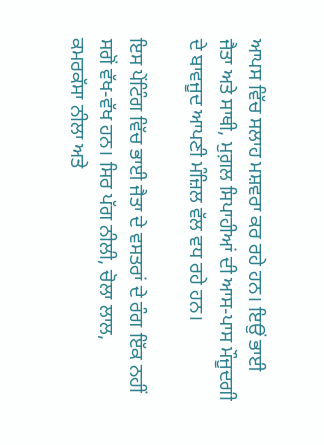ਆਪਸ ਵਿੱਚ ਸਲਾਹ ਮਸ਼ਵਰਾ ਕਰ ਰਹੇ ਹਨ। ਇਉਂ ਭਾਈ ਜੈਤਾ ਅਤੇ ਸਾਥੀ, ਮੁਗ਼ਲ ਸਿਪਾਹੀਆਂ ਦੀ ਆਸ-ਪਾਸ ਮੌਜੂਦਗੀ ਦੇ ਬਾਵਜੂਦ ਆਪਣੀ ਮੰਜ਼ਿਲ ਵੱਲ ਵਧ ਰਹੇ ਹਨ।

ਇਸ ਪੇਂਟਿੰਗ ਵਿੱਚ ਭਾਈ ਜੈਤਾ ਦੇ ਵਸਤਰਾਂ ਦੇ ਰੰਗ ਇੱਕ ਨਹੀਂ ਸਗੋਂ ਵੱਖ-ਵੱਖ ਹਨ। ਸਿਰ ਪੱਗ ਨੀਲੀ, ਚੋਲਾ ਲਾਲ, ਕਮਰਕੱਸਾ ਨੀਲਾ ਅਤੇ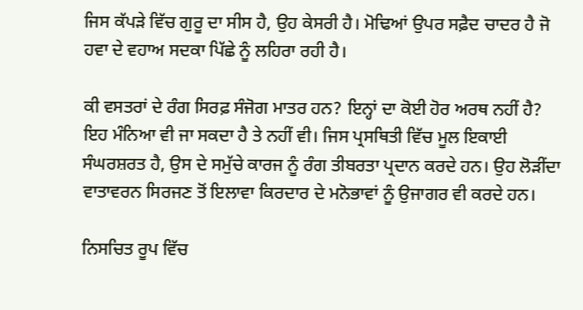ਜਿਸ ਕੱਪੜੇ ਵਿੱਚ ਗੁਰੂ ਦਾ ਸੀਸ ਹੈ, ਉਹ ਕੇਸਰੀ ਹੈ। ਮੋਢਿਆਂ ਉਪਰ ਸਫ਼ੈਦ ਚਾਦਰ ਹੈ ਜੋ ਹਵਾ ਦੇ ਵਹਾਅ ਸਦਕਾ ਪਿੱਛੇ ਨੂੰ ਲਹਿਰਾ ਰਹੀ ਹੈ।

ਕੀ ਵਸਤਰਾਂ ਦੇ ਰੰਗ ਸਿਰਫ਼ ਸੰਜੋਗ ਮਾਤਰ ਹਨ? ਇਨ੍ਹਾਂ ਦਾ ਕੋਈ ਹੋਰ ਅਰਥ ਨਹੀਂ ਹੈ? ਇਹ ਮੰਨਿਆ ਵੀ ਜਾ ਸਕਦਾ ਹੈ ਤੇ ਨਹੀਂ ਵੀ। ਜਿਸ ਪ੍ਰਸਥਿਤੀ ਵਿੱਚ ਮੂਲ ਇਕਾਈ ਸੰਘਰਸ਼ਰਤ ਹੈ, ਉਸ ਦੇ ਸਮੁੱਚੇ ਕਾਰਜ ਨੂੰ ਰੰਗ ਤੀਬਰਤਾ ਪ੍ਰਦਾਨ ਕਰਦੇ ਹਨ। ਉਹ ਲੋੜੀਂਦਾ ਵਾਤਾਵਰਨ ਸਿਰਜਣ ਤੋਂ ਇਲਾਵਾ ਕਿਰਦਾਰ ਦੇ ਮਨੋਭਾਵਾਂ ਨੂੰ ਉਜਾਗਰ ਵੀ ਕਰਦੇ ਹਨ।

ਨਿਸਚਿਤ ਰੂਪ ਵਿੱਚ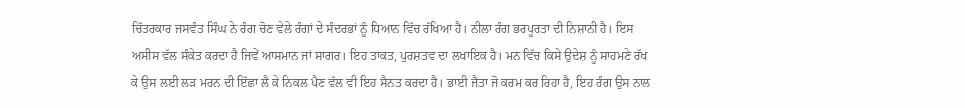ਚਿੱਤਰਕਾਰ ਜਸਵੰਤ ਸਿੰਘ ਨੇ ਰੰਗ ਚੋਣ ਵੇਲੇ ਰੰਗਾਂ ਦੇ ਸੰਦਰਭਾਂ ਨੂੰ ਧਿਆਨ ਵਿੱਚ ਰੱਖਿਆ ਹੈ। ਨੀਲਾ ਰੰਗ ਭਰਪੂਰਤਾ ਦੀ ਨਿਸ਼ਾਨੀ ਹੈ। ਇਸ ਅਸੀਸ ਵੱਲ ਸੰਕੇਤ ਕਰਦਾ ਹੈ ਜਿਵੇਂ ਆਸਮਾਨ ਜਾਂ ਸਾਗਰ। ਇਹ ਤਾਕਤ, ਪੁਰਸ਼ਤਵ ਦਾ ਲਖਾਇਕ ਹੈ। ਮਨ ਵਿੱਚ ਕਿਸੇ ਉਦੇਸ਼ ਨੂੰ ਸਾਹਮਣੇ ਰੱਖ ਕੇ ਉਸ ਲਈ ਲੜ ਮਰਨ ਦੀ ਇੱਛਾ ਲੈ ਕੇ ਨਿਕਲ ਪੈਣ ਵੱਲ ਵੀ ਇਹ ਸੈਨਤ ਕਰਦਾ ਹੈ। ਭਾਈ ਜੈਤਾ ਜੋ ਕਰਮ ਕਰ ਰਿਹਾ ਹੈ, ਇਹ ਰੰਗ ਉਸ ਨਾਲ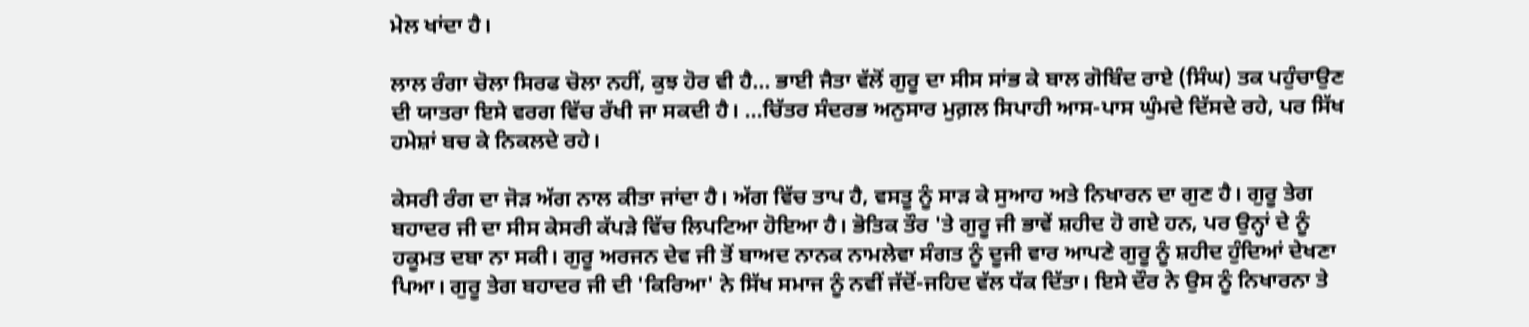ਮੇਲ ਖਾਂਦਾ ਹੈ।

ਲਾਲ ਰੰਗਾ ਚੋਲਾ ਸਿਰਫ ਚੋਲਾ ਨਹੀਂ, ਕੁਝ ਹੋਰ ਵੀ ਹੈ... ਭਾਈ ਜੈਤਾ ਵੱਲੋਂ ਗੁਰੂ ਦਾ ਸੀਸ ਸਾਂਭ ਕੇ ਬਾਲ ਗੋਬਿੰਦ ਰਾਏ (ਸਿੰਘ) ਤਕ ਪਹੁੰਚਾਉਣ ਦੀ ਯਾਤਰਾ ਇਸੇ ਵਰਗ ਵਿੱਚ ਰੱਖੀ ਜਾ ਸਕਦੀ ਹੈ। ...ਚਿੱਤਰ ਸੰਦਰਭ ਅਨੁਸਾਰ ਮੁਗ਼ਲ ਸਿਪਾਹੀ ਆਸ-ਪਾਸ ਘੁੰਮਦੇ ਦਿੱਸਦੇ ਰਹੇ, ਪਰ ਸਿੱਖ ਹਮੇਸ਼ਾਂ ਬਚ ਕੇ ਨਿਕਲਦੇ ਰਹੇ।

ਕੇਸਰੀ ਰੰਗ ਦਾ ਜੋੜ ਅੱਗ ਨਾਲ ਕੀਤਾ ਜਾਂਦਾ ਹੈ। ਅੱਗ ਵਿੱਚ ਤਾਪ ਹੈ, ਵਸਤੂ ਨੂੰ ਸਾੜ ਕੇ ਸੁਆਹ ਅਤੇ ਨਿਖਾਰਨ ਦਾ ਗੁਣ ਹੈ। ਗੁਰੂ ਤੇਗ ਬਹਾਦਰ ਜੀ ਦਾ ਸੀਸ ਕੇਸਰੀ ਕੱਪੜੇ ਵਿੱਚ ਲਿਪਟਿਆ ਹੋਇਆ ਹੈ। ਭੋਤਿਕ ਤੌਰ 'ਤੇ ਗੁਰੂ ਜੀ ਭਾਵੇਂ ਸ਼ਹੀਦ ਹੋ ਗਏ ਹਨ, ਪਰ ਉਨ੍ਹਾਂ ਦੇ ਨੂੰ ਹਕੂਮਤ ਦਬਾ ਨਾ ਸਕੀ। ਗੁਰੂ ਅਰਜਨ ਦੇਵ ਜੀ ਤੋਂ ਬਾਅਦ ਨਾਨਕ ਨਾਮਲੇਵਾ ਸੰਗਤ ਨੂੰ ਦੂਜੀ ਵਾਰ ਆਪਣੇ ਗੁਰੂ ਨੂੰ ਸ਼ਹੀਦ ਹੁੰਦਿਆਂ ਦੇਖਣਾ ਪਿਆ। ਗੁਰੂ ਤੇਗ ਬਹਾਦਰ ਜੀ ਦੀ 'ਕਿਰਿਆ' ਨੇ ਸਿੱਖ ਸਮਾਜ ਨੂੰ ਨਵੀਂ ਜੱਦੋਂ-ਜਹਿਦ ਵੱਲ ਧੱਕ ਦਿੱਤਾ। ਇਸੇ ਦੌਰ ਨੇ ਉਸ ਨੂੰ ਨਿਖਾਰਨਾ ਤੇ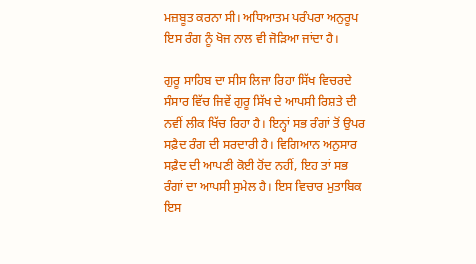ਮਜ਼ਬੂਤ ਕਰਨਾ ਸੀ। ਅਧਿਆਤਮ ਪਰੰਪਰਾ ਅਨੁਰੂਪ ਇਸ ਰੰਗ ਨੂੰ ਖੋਜ ਨਾਲ ਵੀ ਜੋੜਿਆ ਜਾਂਦਾ ਹੈ।

ਗੁਰੂ ਸਾਹਿਬ ਦਾ ਸੀਸ ਲਿਜਾ ਰਿਹਾ ਸਿੱਖ ਵਿਚਰਦੇ ਸੰਸਾਰ ਵਿੱਚ ਜਿਵੇਂ ਗੁਰੂ ਸਿੱਖ ਦੇ ਆਪਸੀ ਰਿਸ਼ਤੇ ਦੀ ਨਵੀਂ ਲੀਕ ਖਿੱਚ ਰਿਹਾ ਹੈ। ਇਨ੍ਹਾਂ ਸਭ ਰੰਗਾਂ ਤੋਂ ਉਪਰ ਸਫ਼ੈਦ ਰੰਗ ਦੀ ਸਰਦਾਰੀ ਹੈ। ਵਿਗਿਆਨ ਅਨੁਸਾਰ ਸਫ਼ੈਦ ਦੀ ਆਪਣੀ ਕੋਈ ਹੋਂਦ ਨਹੀਂ, ਇਹ ਤਾਂ ਸਭ ਰੰਗਾਂ ਦਾ ਆਪਸੀ ਸੁਮੇਲ ਹੈ। ਇਸ ਵਿਚਾਰ ਮੁਤਾਬਿਕ ਇਸ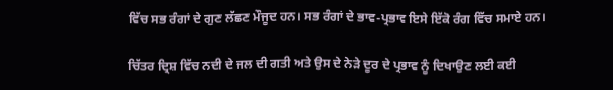ਵਿੱਚ ਸਭ ਰੰਗਾਂ ਦੇ ਗੁਣ ਲੱਛਣ ਮੌਜੂਦ ਹਨ। ਸਭ ਰੰਗਾਂ ਦੇ ਭਾਵ-ਪ੍ਰਭਾਵ ਇਸੇ ਇੱਕੋ ਰੰਗ ਵਿੱਚ ਸਮਾਏ ਹਨ।

ਚਿੱਤਰ ਦ੍ਰਿਸ਼ ਵਿੱਚ ਨਦੀ ਦੇ ਜਲ ਦੀ ਗਤੀ ਅਤੇ ਉਸ ਦੇ ਨੇੜੇ ਦੂਰ ਦੇ ਪ੍ਰਭਾਵ ਨੂੰ ਦਿਖਾਉਣ ਲਈ ਕਈ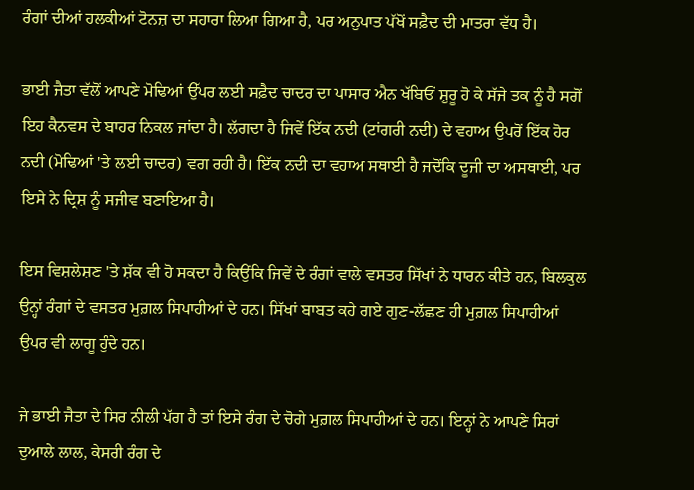ਰੰਗਾਂ ਦੀਆਂ ਹਲਕੀਆਂ ਟੋਨਜ਼ ਦਾ ਸਹਾਰਾ ਲਿਆ ਗਿਆ ਹੈ, ਪਰ ਅਨੁਪਾਤ ਪੱਖੋਂ ਸਫ਼ੈਦ ਦੀ ਮਾਤਰਾ ਵੱਧ ਹੈ।

ਭਾਈ ਜੈਤਾ ਵੱਲੋਂ ਆਪਣੇ ਮੋਢਿਆਂ ਉੱਪਰ ਲਈ ਸਫ਼ੈਦ ਚਾਦਰ ਦਾ ਪਾਸਾਰ ਐਨ ਖੱਬਿਓਂ ਸ਼ੁਰੂ ਹੋ ਕੇ ਸੱਜੇ ਤਕ ਨੂੰ ਹੈ ਸਗੋਂ ਇਹ ਕੈਨਵਸ ਦੇ ਬਾਹਰ ਨਿਕਲ ਜਾਂਦਾ ਹੈ। ਲੱਗਦਾ ਹੈ ਜਿਵੇਂ ਇੱਕ ਨਦੀ (ਟਾਂਗਰੀ ਨਦੀ) ਦੇ ਵਹਾਅ ਉਪਰੋਂ ਇੱਕ ਹੋਰ ਨਦੀ (ਮੋਢਿਆਂ 'ਤੇ ਲਈ ਚਾਦਰ) ਵਗ ਰਹੀ ਹੈ। ਇੱਕ ਨਦੀ ਦਾ ਵਹਾਅ ਸਥਾਈ ਹੈ ਜਦੋਂਕਿ ਦੂਜੀ ਦਾ ਅਸਥਾਈ, ਪਰ ਇਸੇ ਨੇ ਦ੍ਰਿਸ਼ ਨੂੰ ਸਜੀਵ ਬਣਾਇਆ ਹੈ।

ਇਸ ਵਿਸ਼ਲੇਸ਼ਣ 'ਤੇ ਸ਼ੱਕ ਵੀ ਹੋ ਸਕਦਾ ਹੈ ਕਿਉਂਕਿ ਜਿਵੇਂ ਦੇ ਰੰਗਾਂ ਵਾਲੇ ਵਸਤਰ ਸਿੱਖਾਂ ਨੇ ਧਾਰਨ ਕੀਤੇ ਹਨ, ਬਿਲਕੁਲ ਉਨ੍ਹਾਂ ਰੰਗਾਂ ਦੇ ਵਸਤਰ ਮੁਗ਼ਲ ਸਿਪਾਹੀਆਂ ਦੇ ਹਨ। ਸਿੱਖਾਂ ਬਾਬਤ ਕਹੇ ਗਏ ਗੁਣ-ਲੱਛਣ ਹੀ ਮੁਗ਼ਲ ਸਿਪਾਹੀਆਂ ਉਪਰ ਵੀ ਲਾਗੂ ਹੁੰਦੇ ਹਨ।

ਜੇ ਭਾਈ ਜੈਤਾ ਦੇ ਸਿਰ ਨੀਲੀ ਪੱਗ ਹੈ ਤਾਂ ਇਸੇ ਰੰਗ ਦੇ ਚੋਗੇ ਮੁਗ਼ਲ ਸਿਪਾਹੀਆਂ ਦੇ ਹਨ। ਇਨ੍ਹਾਂ ਨੇ ਆਪਣੇ ਸਿਰਾਂ ਦੁਆਲੇ ਲਾਲ, ਕੇਸਰੀ ਰੰਗ ਦੇ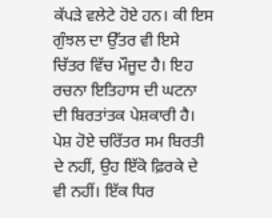ਕੱਪੜੇ ਵਲੇਟੇ ਹੋਏ ਹਨ। ਕੀ ਇਸ ਗੁੰਝਲ ਦਾ ਉੱਤਰ ਵੀ ਇਸੇ ਚਿੱਤਰ ਵਿੱਚ ਮੌਜੂਦ ਹੈ। ਇਹ ਰਚਨਾ ਇਤਿਹਾਸ ਦੀ ਘਟਨਾ ਦੀ ਬਿਰਤਾਂਤਕ ਪੇਸ਼ਕਾਰੀ ਹੈ। ਪੇਸ਼ ਹੋਏ ਚਰਿੱਤਰ ਸਮ ਬਿਰਤੀ ਦੇ ਨਹੀਂ, ਉਹ ਇੱਕੋ ਫ਼ਿਰਕੇ ਦੇ ਵੀ ਨਹੀਂ। ਇੱਕ ਧਿਰ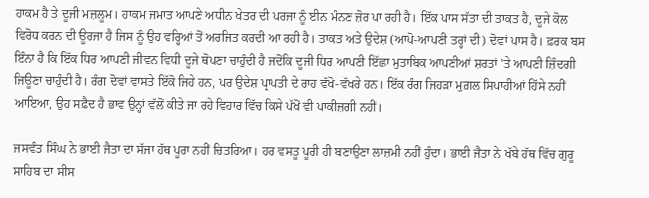ਹਾਕਮ ਹੈ ਤੇ ਦੂਜੀ ਮਜ਼ਲੂਮ। ਹਾਕਮ ਜਮਾਤ ਆਪਣੇ ਅਧੀਨ ਖੇਤਰ ਦੀ ਪਰਜਾ ਨੂੰ ਈਨ ਮੰਨਣ ਜ਼ੋਰ ਪਾ ਰਹੀ ਹੈ। ਇੱਕ ਪਾਸ ਸੱਤਾ ਦੀ ਤਾਕਤ ਹੈ, ਦੂਜੇ ਕੋਲ ਵਿਰੋਧ ਕਰਨ ਦੀ ਊਰਜਾ ਹੈ ਜਿਸ ਨੂੰ ਉਹ ਵਰ੍ਹਿਆਂ ਤੋਂ ਅਰਜਿਤ ਕਰਦੀ ਆ ਰਹੀ ਹੈ। ਤਾਕਤ ਅਤੇ ਉਦੇਸ਼ (ਆਪੋ-ਆਪਣੀ ਤਰ੍ਹਾਂ ਦੀ) ਦੋਵਾਂ ਪਾਸ ਹੈ। ਫ਼ਰਕ ਬਸ ਇੰਨਾ ਹੈ ਕਿ ਇੱਕ ਧਿਰ ਆਪਣੀ ਜੀਵਨ ਵਿਧੀ ਦੂਜੇ ਥੋਪਣਾ ਚਾਹੁੰਦੀ ਹੈ ਜਦੋਂਕਿ ਦੂਜੀ ਧਿਰ ਆਪਣੀ ਇੱਛਾ ਮੁਤਾਬਿਕ ਆਪਣੀਆਂ ਸ਼ਰਤਾਂ 'ਤੇ ਆਪਣੀ ਜ਼ਿੰਦਗੀ ਜਿਊਣਾ ਚਾਹੁੰਦੀ ਹੈ। ਰੰਗ ਦੋਵਾਂ ਵਾਸਤੇ ਇੱਕੋ ਜਿਹੇ ਹਨ, ਪਰ ਉਦੇਸ਼ ਪ੍ਰਾਪਤੀ ਦੇ ਰਾਹ ਵੱਖੋ-ਵੱਖਰੇ ਹਨ। ਇੱਕ ਰੰਗ ਜਿਹੜਾ ਮੁਗ਼ਲ ਸਿਪਾਹੀਆਂ ਹਿੱਸੇ ਨਹੀਂ ਆਇਆ, ਉਹ ਸਫ਼ੈਦ ਹੈ ਭਾਵ ਉਨ੍ਹਾਂ ਵੱਲੋਂ ਕੀਤੇ ਜਾ ਰਹੇ ਵਿਹਾਰ ਵਿੱਚ ਕਿਸੇ ਪੱਖੋਂ ਵੀ ਪਾਕੀਜ਼ਗੀ ਨਹੀਂ।

ਜਸਵੰਤ ਸਿੰਘ ਨੇ ਭਾਈ ਜੈਤਾ ਦਾ ਸੱਜਾ ਹੱਥ ਪੂਰਾ ਨਹੀਂ ਚਿਤਰਿਆ। ਹਰ ਵਸਤੂ ਪੂਰੀ ਹੀ ਬਣਾਉਣਾ ਲਾਜ਼ਮੀ ਨਹੀਂ ਹੁੰਦਾ। ਭਾਈ ਜੈਤਾ ਨੇ ਖੱਬੇ ਹੱਥ ਵਿੱਚ ਗੁਰੂ ਸਾਹਿਬ ਦਾ ਸੀਸ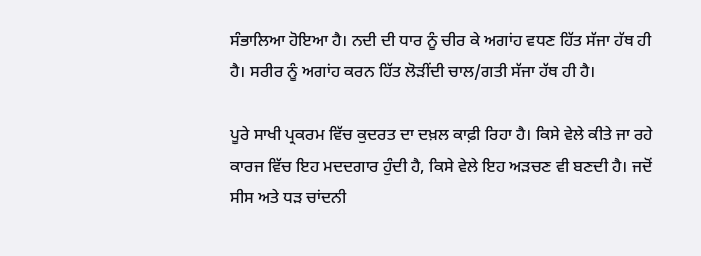ਸੰਭਾਲਿਆ ਹੋਇਆ ਹੈ। ਨਦੀ ਦੀ ਧਾਰ ਨੂੰ ਚੀਰ ਕੇ ਅਗਾਂਹ ਵਧਣ ਹਿੱਤ ਸੱਜਾ ਹੱਥ ਹੀ ਹੈ। ਸਰੀਰ ਨੂੰ ਅਗਾਂਹ ਕਰਨ ਹਿੱਤ ਲੋੜੀਂਦੀ ਚਾਲ/ਗਤੀ ਸੱਜਾ ਹੱਥ ਹੀ ਹੈ।

ਪੂਰੇ ਸਾਖੀ ਪ੍ਰਕਰਮ ਵਿੱਚ ਕੁਦਰਤ ਦਾ ਦਖ਼ਲ ਕਾਫ਼ੀ ਰਿਹਾ ਹੈ। ਕਿਸੇ ਵੇਲੇ ਕੀਤੇ ਜਾ ਰਹੇ ਕਾਰਜ ਵਿੱਚ ਇਹ ਮਦਦਗਾਰ ਹੁੰਦੀ ਹੈ, ਕਿਸੇ ਵੇਲੇ ਇਹ ਅੜਚਣ ਵੀ ਬਣਦੀ ਹੈ। ਜਦੋਂ ਸੀਸ ਅਤੇ ਧੜ ਚਾਂਦਨੀ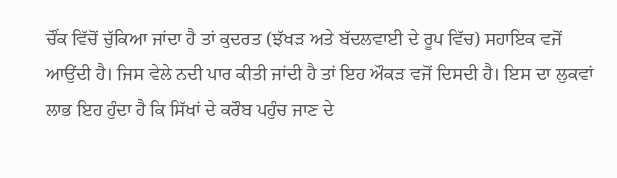ਚੌਂਕ ਵਿੱਚੋਂ ਚੁੱਕਿਆ ਜਾਂਦਾ ਹੈ ਤਾਂ ਕੁਦਰਤ (ਝੱਖੜ ਅਤੇ ਬੱਦਲਵਾਈ ਦੇ ਰੂਪ ਵਿੱਚ) ਸਹਾਇਕ ਵਜੋਂ ਆਉਂਦੀ ਹੈ। ਜਿਸ ਵੇਲੇ ਨਦੀ ਪਾਰ ਕੀਤੀ ਜਾਂਦੀ ਹੈ ਤਾਂ ਇਹ ਔਕੜ ਵਜੋਂ ਦਿਸਦੀ ਹੈ। ਇਸ ਦਾ ਲੁਕਵਾਂ ਲਾਭ ਇਹ ਹੁੰਦਾ ਹੈ ਕਿ ਸਿੱਖਾਂ ਦੇ ਕਰੌਬ ਪਹੁੰਚ ਜਾਣ ਦੇ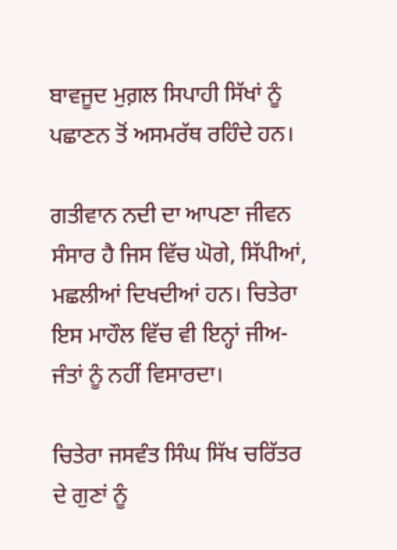ਬਾਵਜੂਦ ਮੁਗ਼ਲ ਸਿਪਾਹੀ ਸਿੱਖਾਂ ਨੂੰ ਪਛਾਣਨ ਤੋਂ ਅਸਮਰੱਥ ਰਹਿੰਦੇ ਹਨ।

ਗਤੀਵਾਨ ਨਦੀ ਦਾ ਆਪਣਾ ਜੀਵਨ ਸੰਸਾਰ ਹੈ ਜਿਸ ਵਿੱਚ ਘੋਗੇ, ਸਿੱਪੀਆਂ, ਮਛਲੀਆਂ ਦਿਖਦੀਆਂ ਹਨ। ਚਿਤੇਰਾ ਇਸ ਮਾਹੌਲ ਵਿੱਚ ਵੀ ਇਨ੍ਹਾਂ ਜੀਅ-ਜੰਤਾਂ ਨੂੰ ਨਹੀਂ ਵਿਸਾਰਦਾ।

ਚਿਤੇਰਾ ਜਸਵੰਤ ਸਿੰਘ ਸਿੱਖ ਚਰਿੱਤਰ ਦੇ ਗੁਣਾਂ ਨੂੰ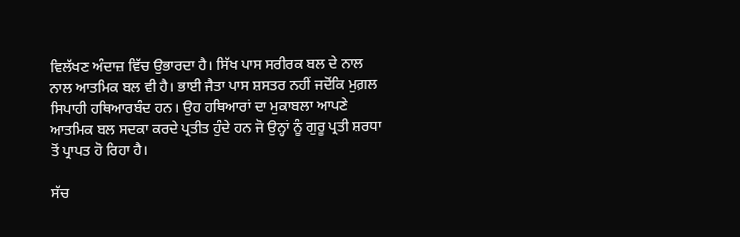ਵਿਲੱਖਣ ਅੰਦਾਜ਼ ਵਿੱਚ ਉਭਾਰਦਾ ਹੈ। ਸਿੱਖ ਪਾਸ ਸਰੀਰਕ ਬਲ ਦੇ ਨਾਲ ਨਾਲ ਆਤਮਿਕ ਬਲ ਵੀ ਹੈ। ਭਾਈ ਜੈਤਾ ਪਾਸ ਸ਼ਸਤਰ ਨਹੀਂ ਜਦੋਂਕਿ ਮੁਗ਼ਲ ਸਿਪਾਹੀ ਹਥਿਆਰਬੰਦ ਹਨ। ਉਹ ਹਥਿਆਰਾਂ ਦਾ ਮੁਕਾਬਲਾ ਆਪਣੇ ਆਤਮਿਕ ਬਲ ਸਦਕਾ ਕਰਦੇ ਪ੍ਰਤੀਤ ਹੁੰਦੇ ਹਨ ਜੋ ਉਨ੍ਹਾਂ ਨੂੰ ਗੁਰੂ ਪ੍ਰਤੀ ਸ਼ਰਧਾ ਤੋਂ ਪ੍ਰਾਪਤ ਹੋ ਰਿਹਾ ਹੈ।

ਸੱਚ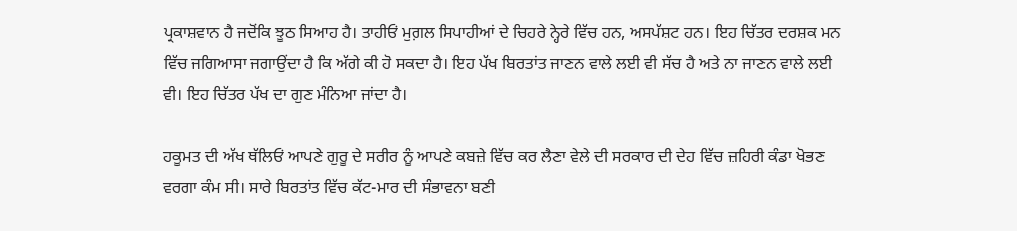ਪ੍ਰਕਾਸ਼ਵਾਨ ਹੈ ਜਦੋਂਕਿ ਝੂਠ ਸਿਆਹ ਹੈ। ਤਾਹੀਓਂ ਮੁਗ਼ਲ ਸਿਪਾਹੀਆਂ ਦੇ ਚਿਹਰੇ ਨ੍ਹੇਰੇ ਵਿੱਚ ਹਨ, ਅਸਪੱਸ਼ਟ ਹਨ। ਇਹ ਚਿੱਤਰ ਦਰਸ਼ਕ ਮਨ ਵਿੱਚ ਜਗਿਆਸਾ ਜਗਾਉਂਦਾ ਹੈ ਕਿ ਅੱਗੇ ਕੀ ਹੋ ਸਕਦਾ ਹੈ। ਇਹ ਪੱਖ ਬਿਰਤਾਂਤ ਜਾਣਨ ਵਾਲੇ ਲਈ ਵੀ ਸੱਚ ਹੈ ਅਤੇ ਨਾ ਜਾਣਨ ਵਾਲੇ ਲਈ ਵੀ। ਇਹ ਚਿੱਤਰ ਪੱਖ ਦਾ ਗੁਣ ਮੰਨਿਆ ਜਾਂਦਾ ਹੈ।

ਹਕੂਮਤ ਦੀ ਅੱਖ ਥੱਲਿਓਂ ਆਪਣੇ ਗੁਰੂ ਦੇ ਸਰੀਰ ਨੂੰ ਆਪਣੇ ਕਬਜ਼ੇ ਵਿੱਚ ਕਰ ਲੈਣਾ ਵੇਲੇ ਦੀ ਸਰਕਾਰ ਦੀ ਦੇਹ ਵਿੱਚ ਜ਼ਹਿਰੀ ਕੰਡਾ ਖੋਭਣ ਵਰਗਾ ਕੰਮ ਸੀ। ਸਾਰੇ ਬਿਰਤਾਂਤ ਵਿੱਚ ਕੱਟ-ਮਾਰ ਦੀ ਸੰਭਾਵਨਾ ਬਣੀ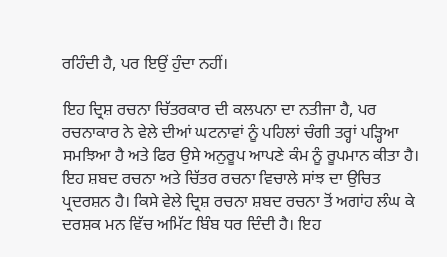ਰਹਿੰਦੀ ਹੈ, ਪਰ ਇਉਂ ਹੁੰਦਾ ਨਹੀਂ।

ਇਹ ਦ੍ਰਿਸ਼ ਰਚਨਾ ਚਿੱਤਰਕਾਰ ਦੀ ਕਲਪਨਾ ਦਾ ਨਤੀਜਾ ਹੈ, ਪਰ ਰਚਨਾਕਾਰ ਨੇ ਵੇਲੇ ਦੀਆਂ ਘਟਨਾਵਾਂ ਨੂੰ ਪਹਿਲਾਂ ਚੰਗੀ ਤਰ੍ਹਾਂ ਪੜ੍ਹਿਆ ਸਮਝਿਆ ਹੈ ਅਤੇ ਫਿਰ ਉਸੇ ਅਨੁਰੂਪ ਆਪਣੇ ਕੰਮ ਨੂੰ ਰੂਪਮਾਨ ਕੀਤਾ ਹੈ। ਇਹ ਸ਼ਬਦ ਰਚਨਾ ਅਤੇ ਚਿੱਤਰ ਰਚਨਾ ਵਿਚਾਲੇ ਸਾਂਝ ਦਾ ਉਚਿਤ ਪ੍ਰਦਰਸ਼ਨ ਹੈ। ਕਿਸੇ ਵੇਲੇ ਦ੍ਰਿਸ਼ ਰਚਨਾ ਸ਼ਬਦ ਰਚਨਾ ਤੋਂ ਅਗਾਂਹ ਲੰਘ ਕੇ ਦਰਸ਼ਕ ਮਨ ਵਿੱਚ ਅਮਿੱਟ ਬਿੰਬ ਧਰ ਦਿੰਦੀ ਹੈ। ਇਹ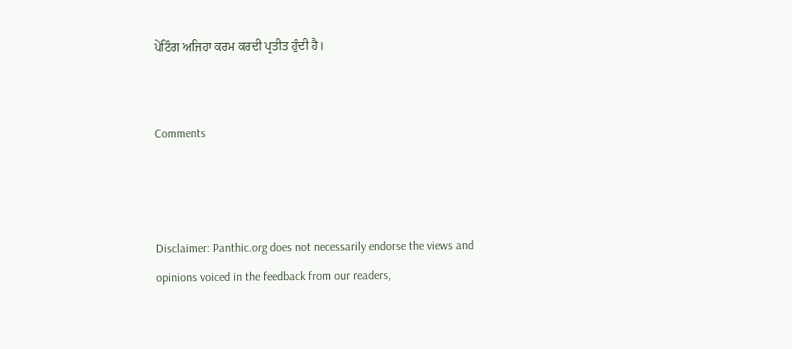ਪੇਂਟਿੰਗ ਅਜਿਹਾ ਕਰਮ ਕਰਦੀ ਪ੍ਰਤੀਤ ਹੁੰਦੀ ਹੈ।


Comments



Disclaimer: Panthic.org does not necessarily endorse the views and opinions voiced in the feedback from our readers,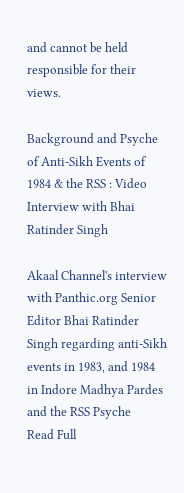and cannot be held responsible for their views.

Background and Psyche of Anti-Sikh Events of 1984 & the RSS : Video Interview with Bhai Ratinder Singh

Akaal Channel's interview with Panthic.org Senior Editor Bhai Ratinder Singh regarding anti-Sikh events in 1983, and 1984 in Indore Madhya Pardes and the RSS Psyche
Read Full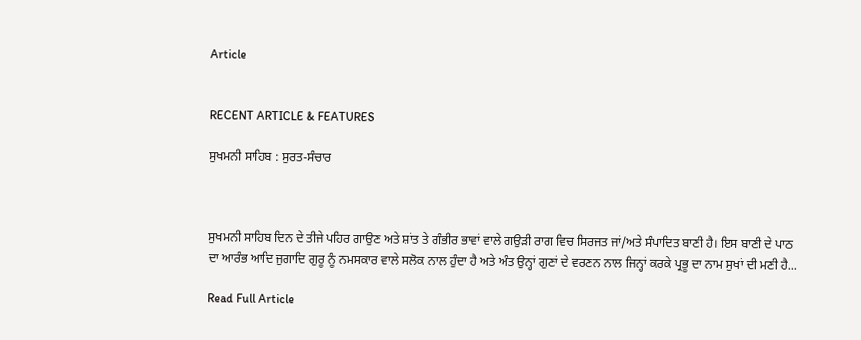Article


RECENT ARTICLE & FEATURES

ਸੁਖਮਨੀ ਸਾਹਿਬ : ਸੁਰਤ-ਸੰਚਾਰ



ਸੁਖਮਨੀ ਸਾਹਿਬ ਦਿਨ ਦੇ ਤੀਜੇ ਪਹਿਰ ਗਾਉਣ ਅਤੇ ਸ਼ਾਂਤ ਤੇ ਗੰਭੀਰ ਭਾਵਾਂ ਵਾਲੇ ਗਉਡ਼ੀ ਰਾਗ ਵਿਚ ਸਿਰਜਤ ਜਾਂ/ਅਤੇ ਸੰਪਾਦਿਤ ਬਾਣੀ ਹੈ। ਇਸ ਬਾਣੀ ਦੇ ਪਾਠ ਦਾ ਆਰੰਭ ਆਦਿ ਜੁਗਾਦਿ ਗੁਰੂ ਨੂੰ ਨਮਸਕਾਰ ਵਾਲੇ ਸਲੋਕ ਨਾਲ ਹੁੰਦਾ ਹੈ ਅਤੇ ਅੰਤ ਉਨ੍ਹਾਂ ਗੁਣਾਂ ਦੇ ਵਰਣਨ ਨਾਲ ਜਿਨ੍ਹਾਂ ਕਰਕੇ ਪ੍ਰਭੂ ਦਾ ਨਾਮ ਸੁਖਾਂ ਦੀ ਮਣੀ ਹੈ...

Read Full Article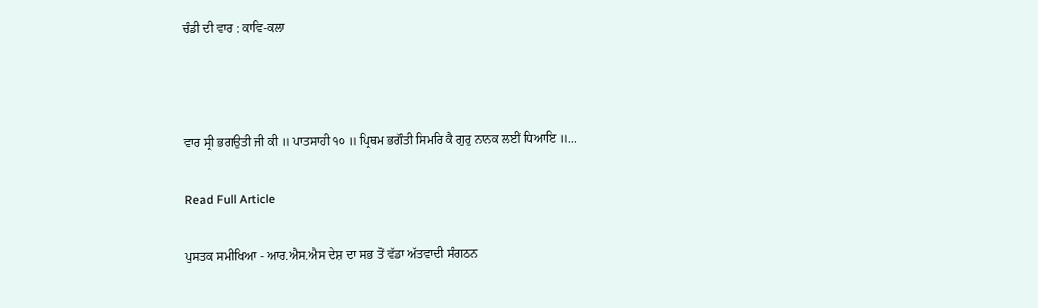ਚੰਡੀ ਦੀ ਵਾਰ : ਕਾਵਿ-ਕਲਾ



ਵਾਰ ਸ੍ਰੀ ਭਗਉਤੀ ਜੀ ਕੀ ॥ ਪਾਤਸਾਹੀ ੧੦ ॥ ਪ੍ਰਿਥਮ ਭਗੌਤੀ ਸਿਮਰਿ ਕੈ ਗੁਰੁ ਨਾਨਕ ਲਈਂ ਧਿਆਇ ॥...

Read Full Article

ਪੁਸਤਕ ਸਮੀਖਿਆ - ਆਰ.ਐਸ.ਐਸ ਦੇਸ਼ ਦਾ ਸਭ ਤੋਂ ਵੱਡਾ ਅੱਤਵਾਦੀ ਸੰਗਠਨ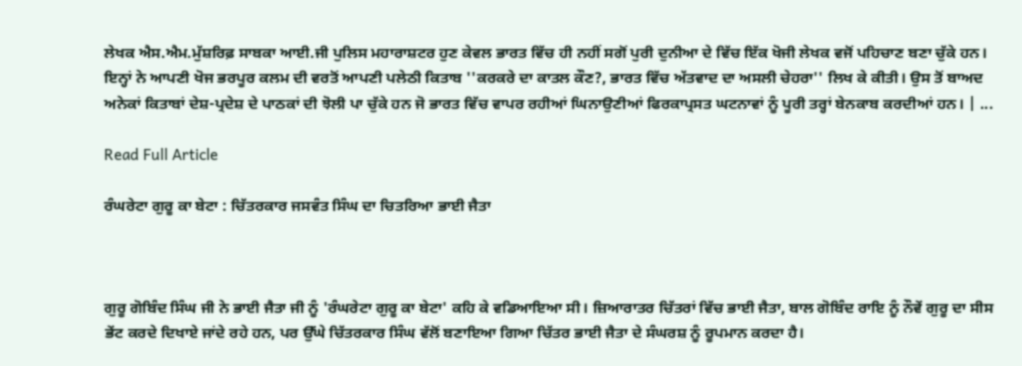ਲੇਖਕ ਐਸ.ਐਮ.ਮੁੱਸ਼ਰਿਫ਼ ਸਾਬਕਾ ਆਈ.ਜੀ ਪੁਲਿਸ ਮਹਾਰਾਸ਼ਟਰ ਹੁਣ ਕੇਵਲ ਭਾਰਤ ਵਿੱਚ ਹੀ ਨਹੀਂ ਸਗੋਂ ਪੁਰੀ ਦੁਨੀਆ ਦੇ ਵਿੱਚ ਇੱਕ ਖੋਜੀ ਲੇਖਕ ਵਜੋਂ ਪਹਿਚਾਣ ਬਣਾ ਚੁੱਕੇ ਹਨ। ਇਨ੍ਹਾਂ ਨੇ ਆਪਣੀ ਖੋਜ ਭਰਪੂਰ ਕਲਮ ਦੀ ਵਰਤੋਂ ਆਪਣੀ ਪਲੇਠੀ ਕਿਤਾਬ ''ਕਰਕਰੇ ਦਾ ਕਾਤਲ ਕੌਣ?, ਭਾਰਤ ਵਿੱਚ ਅੱਤਵਾਦ ਦਾ ਅਸਲੀ ਚੇਹਰਾ'' ਲਿਖ ਕੇ ਕੀਤੀ। ਉਸ ਤੋਂ ਬਾਅਦ ਅਨੇਕਾਂ ਕਿਤਾਬਾਂ ਦੇਸ਼-ਪ੍ਰਦੇਸ਼ ਦੇ ਪਾਠਕਾਂ ਦੀ ਝੋਲੀ ਪਾ ਚੁੱਕੇ ਹਨ ਜੋ ਭਾਰਤ ਵਿੱਚ ਵਾਪਰ ਰਹੀਆਂ ਘਿਨਾਉਣੀਆਂ ਫਿਰਕਾਪ੍ਰਸਤ ਘਟਨਾਵਾਂ ਨੂੰ ਪੂਰੀ ਤਰ੍ਹਾਂ ਬੇਨਕਾਬ ਕਰਦੀਆਂ ਹਨ। | ...

Read Full Article

ਰੰਘਰੇਟਾ ਗੁਰੂ ਕਾ ਬੇਟਾ : ਚਿੱਤਰਕਾਰ ਜਸਵੰਤ ਸਿੰਘ ਦਾ ਚਿਤਰਿਆ ਭਾਈ ਜੈਤਾ



ਗੁਰੂ ਗੋਬਿੰਦ ਸਿੰਘ ਜੀ ਨੇ ਭਾਈ ਜੈਤਾ ਜੀ ਨੂੰ 'ਰੰਘਰੇਟਾ ਗੁਰੂ ਕਾ ਬੇਟਾ' ਕਹਿ ਕੇ ਵਡਿਆਇਆ ਸੀ। ਜ਼ਿਆਰਾਤਰ ਚਿੱਤਰਾਂ ਵਿੱਚ ਭਾਈ ਜੈਤਾ, ਬਾਲ ਗੋਬਿੰਦ ਰਾਇ ਨੂੰ ਨੌਵੇਂ ਗੁਰੂ ਦਾ ਸੀਸ ਭੇਂਟ ਕਰਦੇ ਦਿਖਾਏ ਜਾਂਦੇ ਰਹੇ ਹਨ, ਪਰ ਉੱਘੇ ਚਿੱਤਰਕਾਰ ਸਿੰਘ ਵੱਲੋਂ ਬਣਾਇਆ ਗਿਆ ਚਿੱਤਰ ਭਾਈ ਜੈਤਾ ਦੇ ਸੰਘਰਸ਼ ਨੂੰ ਰੂਪਮਾਨ ਕਰਦਾ ਹੈ।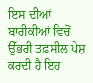ਇਸ ਦੀਆਂ ਬਾਰੀਕੀਆਂ ਵਿਚੋਂ ਉੱਭਰੀ ਤਫ਼ਸੀਲ ਪੇਸ਼ ਕਰਦੀ ਹੈ ਇਹ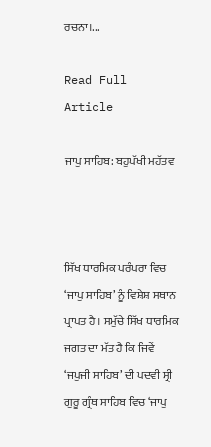ਰਚਨਾ।...

Read Full Article

ਜਾਪੁ ਸਾਹਿਬ: ਬਹੁਪੱਖੀ ਮਹੱਤਵ



ਸਿੱਖ ਧਾਰਮਿਕ ਪਰੰਪਰਾ ਵਿਚ ‘ਜਾਪੁ ਸਾਹਿਬ’ ਨੂੰ ਵਿਸ਼ੇਸ਼ ਸਥਾਨ ਪ੍ਰਾਪਤ ਹੈ। ਸਮੁੱਚੇ ਸਿੱਖ ਧਾਰਮਿਕ ਜਗਤ ਦਾ ਮੱਤ ਹੈ ਕਿ ਜਿਵੇਂ ‘ਜਪੁਜੀ ਸਾਹਿਬ’ ਦੀ ਪਦਵੀ ਸ੍ਰੀ ਗੁਰੂ ਗ੍ਰੰਥ ਸਾਹਿਬ ਵਿਚ ‘ਜਾਪੁ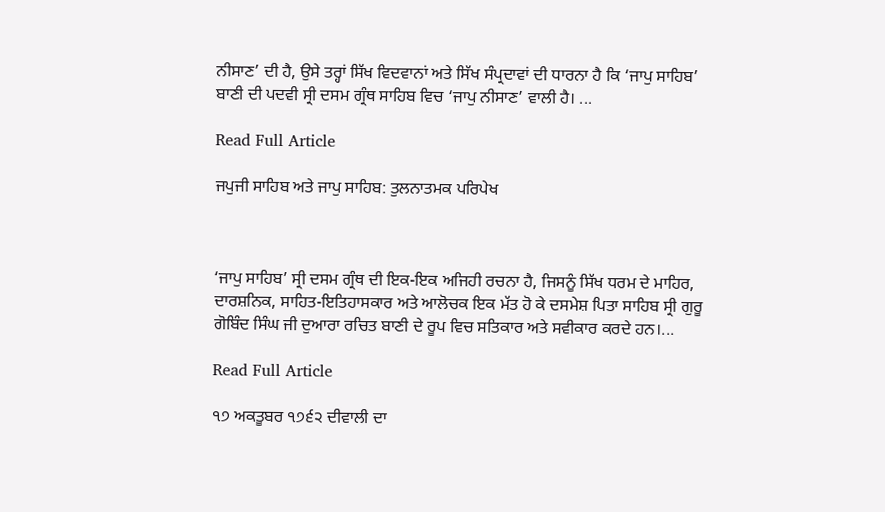ਨੀਸਾਣ’ ਦੀ ਹੈ, ਉਸੇ ਤਰ੍ਹਾਂ ਸਿੱਖ ਵਿਦਵਾਨਾਂ ਅਤੇ ਸਿੱਖ ਸੰਪ੍ਰਦਾਵਾਂ ਦੀ ਧਾਰਨਾ ਹੈ ਕਿ ‘ਜਾਪੁ ਸਾਹਿਬ’ ਬਾਣੀ ਦੀ ਪਦਵੀ ਸ੍ਰੀ ਦਸਮ ਗ੍ਰੰਥ ਸਾਹਿਬ ਵਿਚ ‘ਜਾਪੁ ਨੀਸਾਣ’ ਵਾਲੀ ਹੈ। ...

Read Full Article

ਜਪੁਜੀ ਸਾਹਿਬ ਅਤੇ ਜਾਪੁ ਸਾਹਿਬ: ਤੁਲਨਾਤਮਕ ਪਰਿਪੇਖ



‘ਜਾਪੁ ਸਾਹਿਬ’ ਸ੍ਰੀ ਦਸਮ ਗ੍ਰੰਥ ਦੀ ਇਕ-ਇਕ ਅਜਿਹੀ ਰਚਨਾ ਹੈ, ਜਿਸਨੂੰ ਸਿੱਖ ਧਰਮ ਦੇ ਮਾਹਿਰ, ਦਾਰਸ਼ਨਿਕ, ਸਾਹਿਤ-ਇਤਿਹਾਸਕਾਰ ਅਤੇ ਆਲੋਚਕ ਇਕ ਮੱਤ ਹੋ ਕੇ ਦਸਮੇਸ਼ ਪਿਤਾ ਸਾਹਿਬ ਸ੍ਰੀ ਗੁਰੂ ਗੋਬਿੰਦ ਸਿੰਘ ਜੀ ਦੁਆਰਾ ਰਚਿਤ ਬਾਣੀ ਦੇ ਰੂਪ ਵਿਚ ਸਤਿਕਾਰ ਅਤੇ ਸਵੀਕਾਰ ਕਰਦੇ ਹਨ।...

Read Full Article

੧੭ ਅਕਤੂਬਰ ੧੭੬੨ ਦੀਵਾਲੀ ਦਾ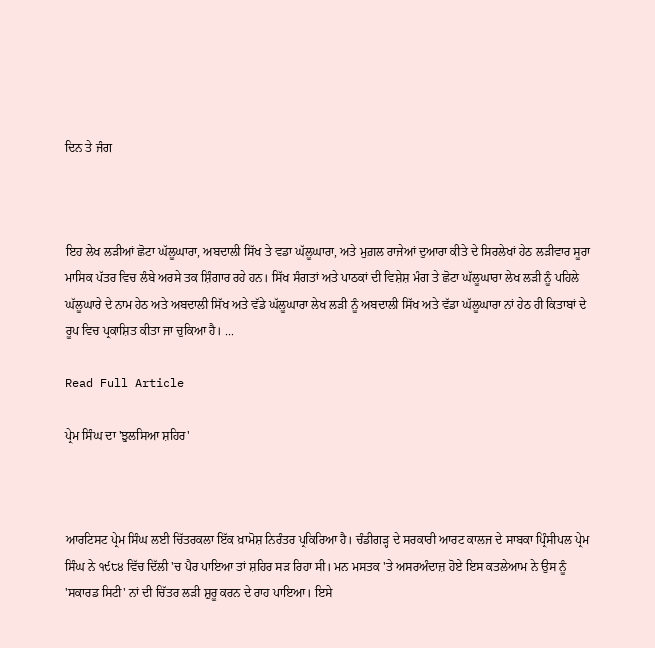ਦਿਨ ਤੇ ਜੰਗ



ਇਹ ਲੇਖ ਲੜੀਆਂ ਛੋਟਾ ਘੱਲੂਘਾਰਾ, ਅਬਦਾਲੀ ਸਿੱਖ ਤੇ ਵਡਾ ਘੱਲੂਘਾਰਾ, ਅਤੇ ਮੁਗ਼ਲ ਰਾਜੇਆਂ ਦੁਆਰਾ ਕੀਤੇ ਦੇ ਸਿਰਲੇਖਾਂ ਹੇਠ ਲੜੀਵਾਰ ਸੂਰਾ ਮਾਸਿਕ ਪੱਤਰ ਵਿਚ ਲੰਬੇ ਅਰਸੇ ਤਕ ਸ਼ਿੰਗਾਰ ਰਹੇ ਹਨ। ਸਿੱਖ ਸੰਗਤਾਂ ਅਤੇ ਪਾਠਕਾਂ ਦੀ ਵਿਸ਼ੇਸ਼ ਮੰਗ ਤੇ ਛੋਟਾ ਘੱਲੂਘਾਰਾ ਲੇਖ ਲੜੀ ਨੂੰ ਪਹਿਲੇ ਘੱਲੂਘਾਰੇ ਦੇ ਨਾਮ ਹੇਠ ਅਤੇ ਅਬਦਾਲੀ ਸਿੱਖ ਅਤੇ ਵੱਡੇ ਘੱਲੂਘਾਰਾ ਲੇਖ ਲੜੀ ਨੂੰ ਅਬਦਾਲੀ ਸਿੱਖ ਅਤੇ ਵੱਡਾ ਘੱਲੂਘਾਰਾ ਨਾਂ ਹੇਠ ਹੀ ਕਿਤਾਬਾਂ ਦੇ ਰੂਪ ਵਿਚ ਪ੍ਰਕਾਸ਼ਿਤ ਕੀਤਾ ਜਾ ਚੁਕਿਆ ਹੈ। ...

Read Full Article

ਪ੍ਰੇਮ ਸਿੰਘ ਦਾ 'ਝੁਲਸਿਆ ਸ਼ਹਿਰ'



ਆਰਟਿਸਟ ਪ੍ਰੇਮ ਸਿੰਘ ਲਈ ਚਿੱਤਰਕਲਾ ਇੱਕ ਖ਼ਾਮੋਸ਼ ਨਿਰੰਤਰ ਪ੍ਰਕਿਰਿਆ ਹੈ। ਚੰਡੀਗੜ੍ਹ ਦੇ ਸਰਕਾਰੀ ਆਰਟ ਕਾਲਜ ਦੇ ਸਾਬਕਾ ਪ੍ਰਿੰਸੀਪਲ ਪ੍ਰੇਮ ਸਿੰਘ ਨੇ ੧੯੮੪ ਵਿੱਚ ਦਿੱਲੀ 'ਚ ਪੈਰ ਪਾਇਆ ਤਾਂ ਸ਼ਹਿਰ ਸੜ ਰਿਹਾ ਸੀ। ਮਨ ਮਸਤਕ 'ਤੇ ਅਸਰਅੰਦਾਜ਼ ਹੋਏ ਇਸ ਕਤਲੇਆਮ ਨੇ ਉਸ ਨੂੰ 'ਸਕਾਰਡ ਸਿਟੀ' ਨਾਂ ਦੀ ਚਿੱਤਰ ਲੜੀ ਸ਼ੁਰੂ ਕਰਨ ਦੇ ਰਾਹ ਪਾਇਆ। ਇਸੇ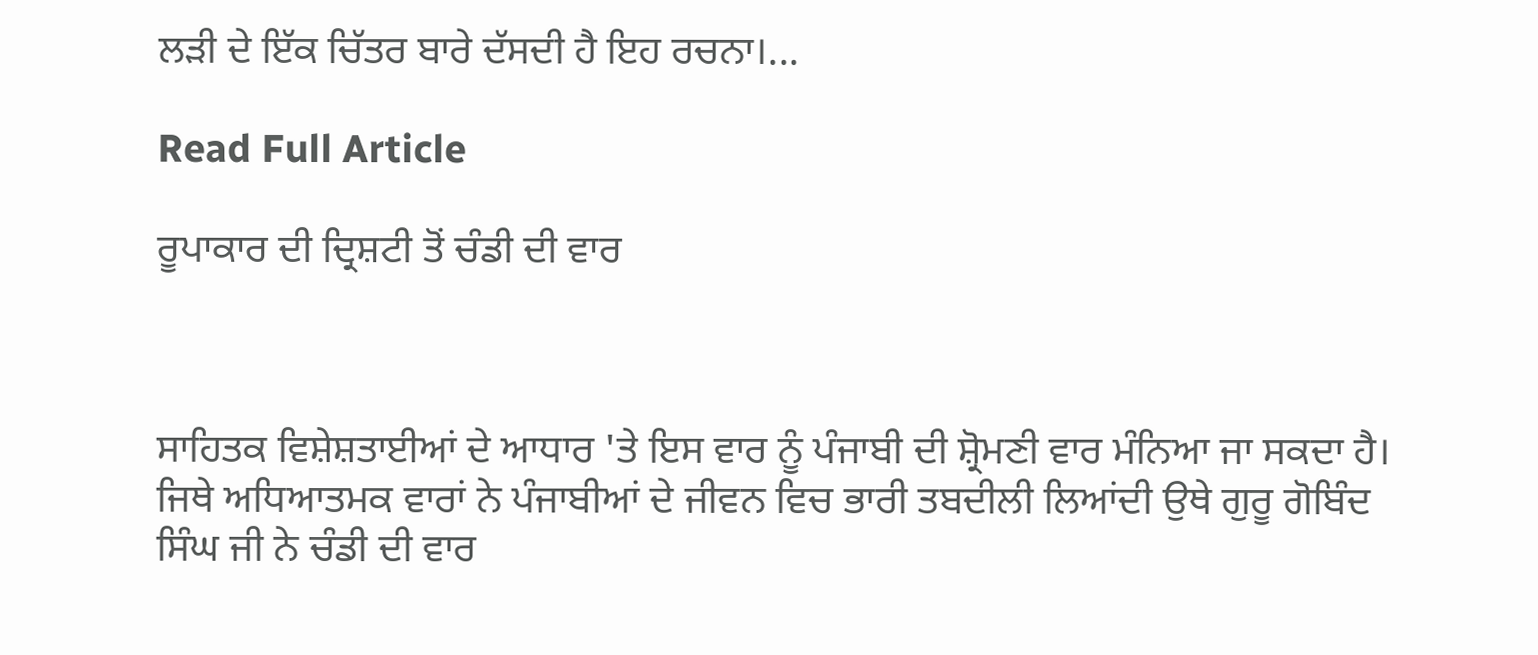ਲੜੀ ਦੇ ਇੱਕ ਚਿੱਤਰ ਬਾਰੇ ਦੱਸਦੀ ਹੈ ਇਹ ਰਚਨਾ।...

Read Full Article

ਰੂਪਾਕਾਰ ਦੀ ਦ੍ਰਿਸ਼ਟੀ ਤੋਂ ਚੰਡੀ ਦੀ ਵਾਰ



ਸਾਹਿਤਕ ਵਿਸ਼ੇਸ਼ਤਾਈਆਂ ਦੇ ਆਧਾਰ 'ਤੇ ਇਸ ਵਾਰ ਨੂੰ ਪੰਜਾਬੀ ਦੀ ਸ਼੍ਰੋਮਣੀ ਵਾਰ ਮੰਨਿਆ ਜਾ ਸਕਦਾ ਹੈ। ਜਿਥੇ ਅਧਿਆਤਮਕ ਵਾਰਾਂ ਨੇ ਪੰਜਾਬੀਆਂ ਦੇ ਜੀਵਨ ਵਿਚ ਭਾਰੀ ਤਬਦੀਲੀ ਲਿਆਂਦੀ ਉਥੇ ਗੁਰੂ ਗੋਬਿੰਦ ਸਿੰਘ ਜੀ ਨੇ ਚੰਡੀ ਦੀ ਵਾਰ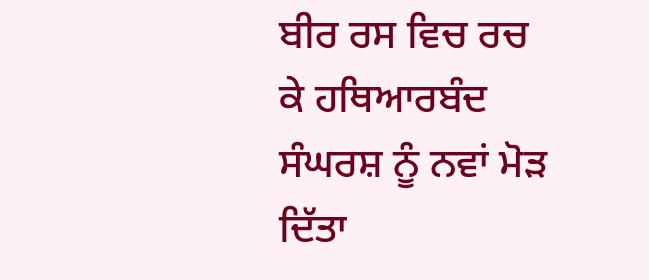ਬੀਰ ਰਸ ਵਿਚ ਰਚ ਕੇ ਹਥਿਆਰਬੰਦ ਸੰਘਰਸ਼ ਨੂੰ ਨਵਾਂ ਮੋੜ ਦਿੱਤਾ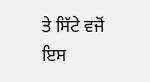ਤੇ ਸਿੱਟੇ ਵਜੋਂ ਇਸ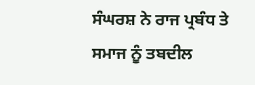ਸੰਘਰਸ਼ ਨੇ ਰਾਜ ਪ੍ਰਬੰਧ ਤੇ ਸਮਾਜ ਨੂੰ ਤਬਦੀਲ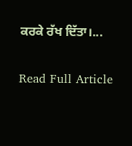ਕਰਕੇ ਰੱਖ ਦਿੱਤਾ।...

Read Full Article